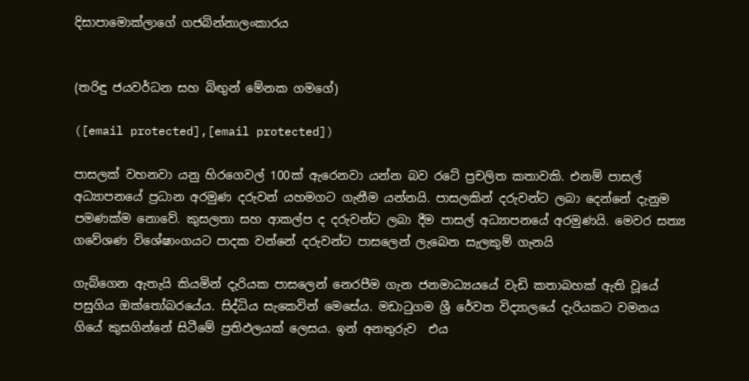දිසාපාමොක්ලාගේ ගජබින්නාලංකාරය


(තරිඳු ජයවර්ධන සහ බිඟුන් මේනක ගමගේ)

([email protected],[email protected])

පාසලක් වහනවා යනු හිරගෙවල් 100ක් ඇරෙනවා යන්න බව රටේ ප්‍රචලිත කතාවකි. එනම් පාසල් අධ්‍යාපනයේ ප්‍රධාන අරමුණ දරුවන් යහමගට ගැනීම යන්නයි. පාසලකින් දරුවන්ට ලබා දෙන්නේ දැනුම පමණක්ම නොවේ. කුසලතා සහ ආකල්ප ද දරුවන්ට ලබා දීම පාසල් අධ්‍යාපනයේ අරමුණයි. මෙවර සත්‍ය ගවේශණ විශේෂාංගයට පාදක වන්නේ දරුවන්ට පාසලෙන් ලැබෙන සැලකුම් ගැනයි

ගැබ්ගෙන ඇතැයි කියමින් දැරියක පාසලෙන් නෙරපීම ගැන ජනමාධ්‍යයයේ වැඩි කතාබහක් ඇති වූයේ පසුගිය ඔක්තෝබරයේය. සිද්ධිය සැකෙවින් මෙසේය. මඩාටුගම ශ්‍රී රේවත විද්‍යාලයේ දැරියකට වමනය ගියේ කුසගින්නේ සිටීමේ ප්‍රතිඵලයක් ලෙසය. ඉන් අනතුරුව  එය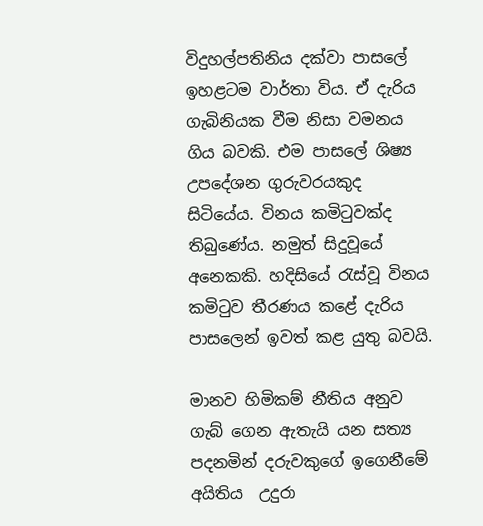විදුහල්පතිනිය දක්වා පාසලේ ඉහළටම වාර්තා විය. ඒ දැරිය ගැබිනියක වීම නිසා වමනය ගිය බවකි. එම පාසලේ ශිෂ්‍ය උපදේශන ගුරුවරයකුද සිටියේය. විනය කමිටුවක්ද තිබුණේය. නමුත් සිදුවූයේ අනෙකකි. හදිසියේ රැස්වූ විනය කමිටුව තීරණය කළේ දැරිය පාසලෙන් ඉවත් කළ යුතු බවයි.

මානව හිමිකම් නීතිය අනුව ගැබ් ගෙන ඇතැයි යන සත්‍ය පදනමින් දරුවකුගේ ඉගෙනීමේ  අයිතිය  උදුරා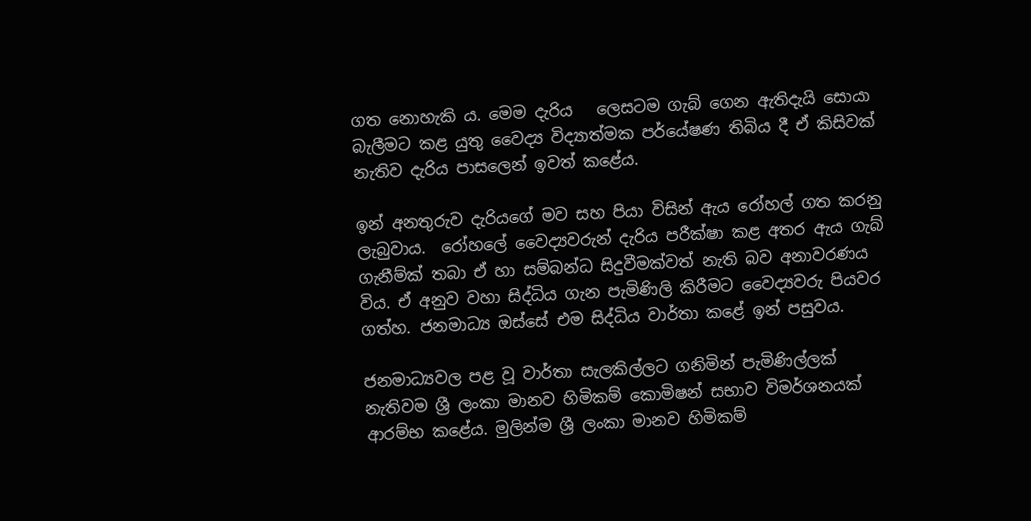ගත නොහැකි ය. මෙම දැරිය   ලෙසටම ගැබ් ගෙන ඇතිදැයි සොයා බැලීමට කළ යුතු වෛද්‍ය විද්‍යාත්මක පර්යේෂණ තිබිය දී ඒ කිසිවක් නැතිව දැරිය පාසලෙන් ඉවත් කළේය.

ඉන් අනතුරුව දැරියගේ මව සහ පියා විසින් ඇය රෝහල් ගත කරනු ලැබුවාය.  රෝහලේ වෛද්‍යවරුන් දැරිය පරීක්ෂා කළ අතර ඇය ගැබ් ගැනීම්ක් තබා ඒ හා සම්බන්ධ සිදුවීමක්වත් නැති බව අනාවරණය විය. ඒ අනුව වහා සිද්ධිය ගැන පැමිණිලි කිරීමට වෛද්‍යවරු පියවර ගත්හ. ජනමාධ්‍ය ඔස්සේ එම සිද්ධිය වාර්තා කළේ ඉන් පසුවය.

ජනමාධ්‍යවල පළ වූ වාර්තා සැලකිල්ලට ගනිමින් පැමිණිල්ලක් නැතිවම ශ්‍රී ලංකා මානව හිමිකම් කොමිෂන් සභාව විමර්ශනයක් ආරම්භ කළේය. මුලින්ම ශ්‍රී ලංකා මානව හිමිකම්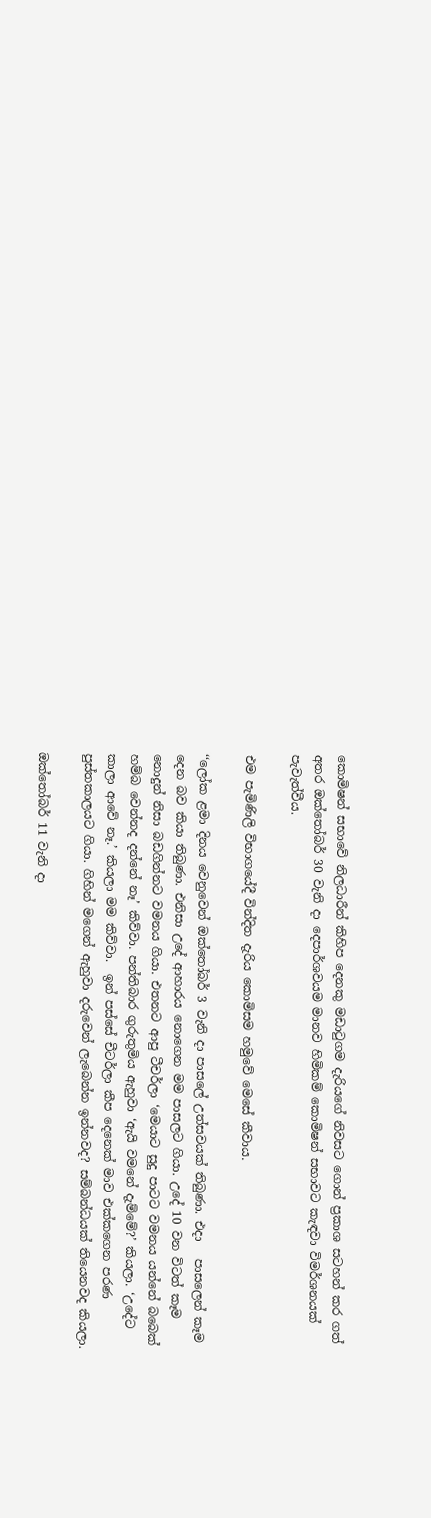කොමිෂන් සභාවේ නිලධාරීන් කිහිප දෙනකු මඩාටුගම දැරියගේ නිවසට ගොන් ප්‍රකාශ සටහන් කර ගත් අතර ඔක්තෝබර් 30 වැනි දා දෙපාර්ශවයම මානව හිමිකම් කොමිෂන් සභාවට කැඳවා විමර්ශනයක් පැවැත්වීය.

එම පැමිණිලි විභාගයේදී වින්දිත දැරිය කොමිසම හමුවේ මෙසේ කීවාය.

‘‘ලෝක ළමා දිනය වෙනුවෙන් ඔක්තෝබර් 3 වැනි දා පාසලේ උත්සවයක් තිබුණා. එදා   පාසලෙන් කෑම දෙන බව කියා තිබුණා. එනිසා උදේ ආහාරය නොගෙන මම පාසලට ගියා. උදේ 10 වන විටත් කෑම නොදුන් නිසා බඩගින්නට වමනය ගියා. එතනට ආපු ටීචර්ලා ‘මෙයාට සුදු පාටට වමනය යන්නේ බබෙක් හම්බ වෙන්නද දන්නේ නෑ’ කිව්වා. පන්තිබාර ගුරුතුමිය ඇහුවා ‘ඇයි වමනේ දැම්මේ?’ කියලා. ‘උදේට කාලා ආවේ නෑ.’ කියලා මම කිව්වා.  ඉන් පස්සේ චීටර්ලා කීප දෙනෙක් මාව එක්කගෙන පරණ පුස්තකාලයට ගියා. ගිහින් මගෙන් ඇහුවා දරුවෙන් ලැබෙන්න ඉන්නවද? සම්බන්ධයක් තියෙනවද කියලා.

ඔක්තෝබර් 11 වැනි දා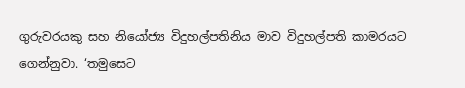ගුරුවරයකු සහ නියෝජ්‍ය විදුහල්පතිනිය මාව විදුහල්පති කාමරයට ගෙන්නුවා. ‘තමුසෙට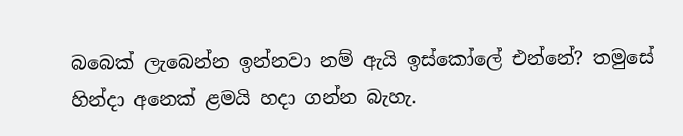බබෙක් ලැබෙන්න ඉන්නවා නම් ඇයි ඉස්කෝලේ එන්නේ? තමුසේ හින්දා අනෙක් ළමයි හදා ගන්න බැහැ.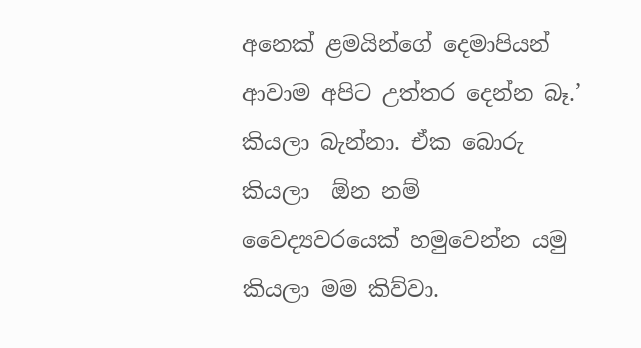අනෙක් ළමයින්ගේ දෙමාපියන් ආවාම අපිට උත්තර දෙන්න බෑ.’ කියලා බැන්නා. ඒක බොරු කියලා  ඕන නම් වෛද්‍යවරයෙක් හමුවෙන්න යමු කියලා මම කිව්වා.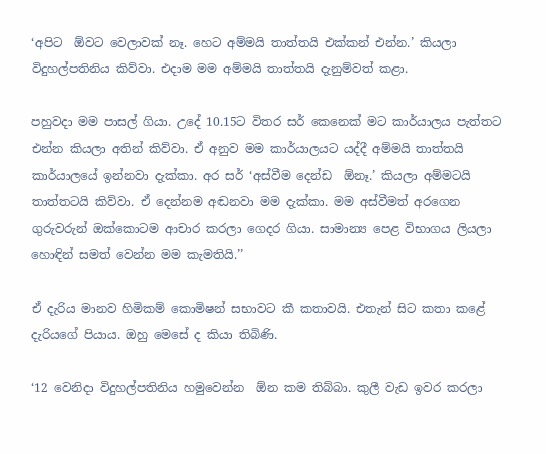‘අපිට  ඕවට වෙලාවක් නෑ. හෙට අම්මයි තාත්තයි එක්කන් එන්න.’ කියලා විදුහල්පතිනිය කිව්වා. එදාම මම අම්මයි තාත්තයි දැනුම්වත් කළා.

පහුවදා මම පාසල් ගියා. උදේ 10.15ට විතර සර් කෙනෙක් මට කාර්යාලය පැත්තට එන්න කියලා අතින් කිව්වා. ඒ අනුව මම කාර්යාලයට යද්දී අම්මයි තාත්තයි කාර්යාලයේ ඉන්නවා දැක්කා. අර සර් ‘අස්වීම දෙන්ඩ  ඕනෑ.’ කියලා අම්මටයි තාත්තටයි කිව්වා. ඒ දෙන්නම අඬනවා මම දැක්කා. මම අස්වීමත් අරගෙන ගුරුවරුන් ඔක්කොටම ආචාර කරලා ගෙදර ගියා. සාමාන්‍ය පෙළ විභාගය ලියලා හොඳින් සමත් වෙන්න මම කැමතියි.’’

ඒ දැරිය මානව හිමිකම් කොමිෂන් සභාවට කී කතාවයි. එතැන් සිට කතා කළේ දැරියගේ පියාය. ඔහු මෙසේ ද කියා තිබිණි.

‘12 වෙනිදා විදුහල්පතිනිය හමුවෙන්න  ඕන කම තිබ්බා. කුලී වැඩ ඉවර කරලා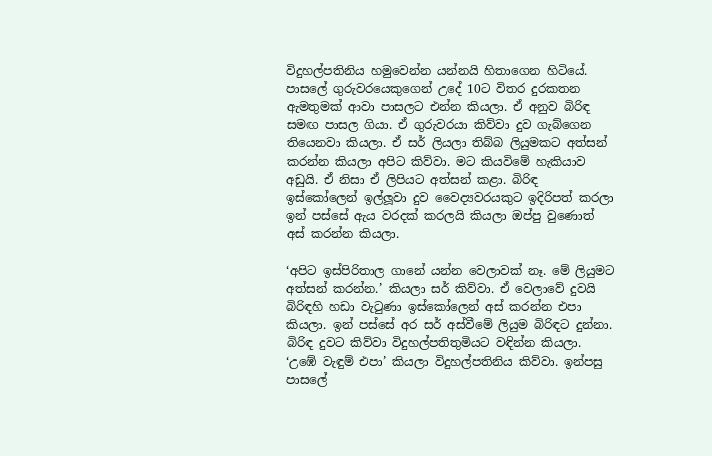විදුහල්පතිනිය හමුවෙන්න යන්නයි හිතාගෙන හිටියේ. පාසලේ ගුරුවරයෙකුගෙන් උදේ 10ට විතර දුරකතන ඇමතුමක් ආවා පාසලට එන්න කියලා. ඒ අනුව බිරිඳ සමඟ පාසල ගියා. ඒ ගුරුවරයා කිව්වා දුව ගැබ්ගෙන තියෙනවා කියලා. ඒ සර් ලියලා තිබ්බ ලියුමකට අත්සන් කරන්න කියලා අපිට කිව්වා. මට කියවිමේ හැකියාව අඩුයි. ඒ නිසා ඒ ලිපියට අත්සන් කළා. බිරිඳ ඉස්කෝලෙන් ඉල්ලූවා දුව වෛද්‍යවරයකුට ඉදිරිපත් කරලා ඉන් පස්සේ ඇය වරදක් කරලයි කියලා ඔප්පු වුණොත් අස් කරන්න කියලා.

‘අපිට ඉස්පිරිතාල ගානේ යන්න වෙලාවක් නෑ. මේ ලියුමට අත්සන් කරන්න.’ කියලා සර් කිව්වා. ඒ වෙලාවේ දුවයි බිරිඳහි හඩා වැටුණා ඉස්කෝලෙන් අස් කරන්න එපා කියලා. ඉන් පස්සේ අර සර් අස්වීමේ ලියුම බිරිඳට දුන්නා. බිරිඳ දුවට කිව්වා විදුහල්පතිතුමියට වඳින්න කියලා. ‘උඹේ වැඳුම් එපා’ කියලා විදුහල්පතිනිය කිව්වා. ඉන්පසු පාසලේ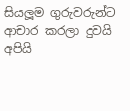සියලූම ගුරුවරුන්ට ආචාර කරලා දුවයි අපියි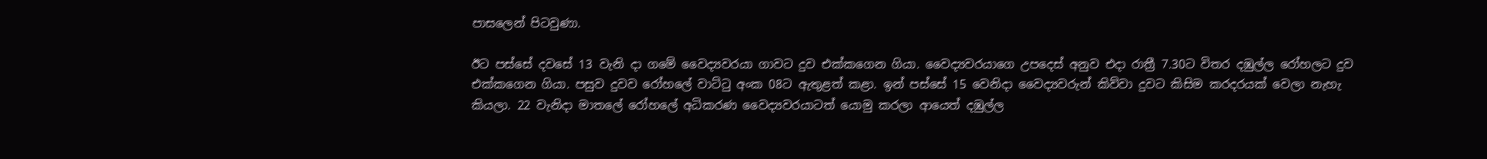පාසලෙන් පිටවුණා.

ඊට පස්සේ දවසේ 13 වැනි දා ගමේ වෛද්‍යවරයා ගාවට දුව එක්කගෙන ගියා. වෛද්‍යවරයාගෙ උපදෙස් අනුව එදා රාත්‍රී 7.30ට විතර දඹුල්ල රෝහලට දුව එක්කගෙන ගියා. පසුව දුවව රෝහලේ වාට්ටු අංක 08ට ඇතුළත් කළා. ඉන් පස්සේ 15 වෙනිදා වෛද්‍යවරුන් කිව්වා දුවට කිසිම කරදරයක් වෙලා නැහැ කියලා. 22 වැනිදා මාතලේ රෝහලේ අධිකරණ වෛද්‍යවරයාටත් යොමු කරලා ආයෙත් දඹුල්ල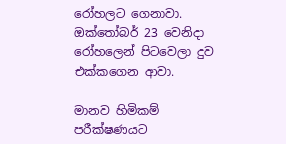රෝහලට ගෙනාවා. ඔක්තෝබර් 23 වෙනිදා රෝහලෙන් පිටවෙලා දුව එක්කගෙන ආවා.

මානව හිමිකම් පරීක්ෂණයට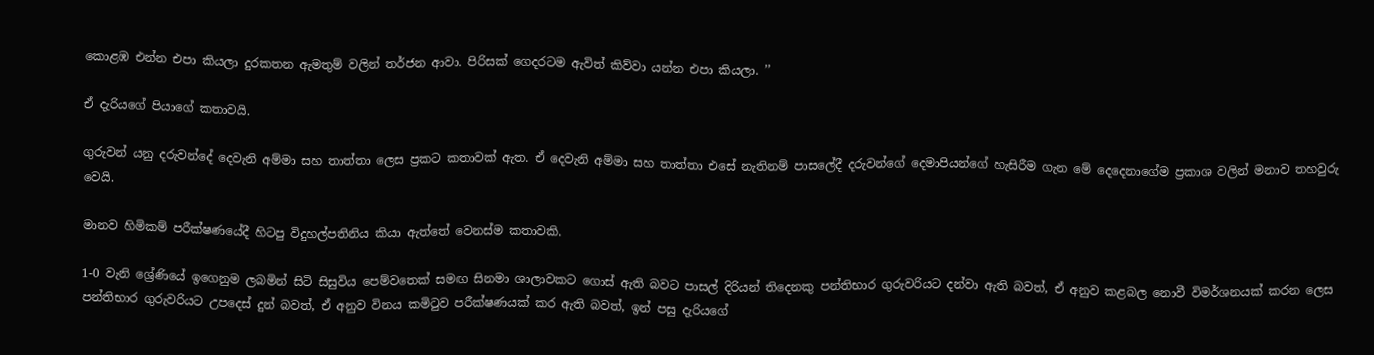කොළඹ එන්න එපා කියලා දුරකතන ඇමතුම් වලින් තර්ජන ආවා. පිරිසක් ගෙදරටම ඇවිත් කිව්වා යන්න එපා කියලා. ’’

ඒ දැරියගේ පියාගේ කතාවයි.

ගුරුවන් යනු දරුවන්දේ දෙවැනි අම්මා සහ තාත්තා ලෙස ප්‍රකට කතාවක් ඇත. ඒ දෙවැනි අම්මා සහ තාත්තා එසේ නැතිනම් පාසලේදී දරුවන්ගේ දෙමාපියන්ගේ හැසිරීම ගැන මේ දෙදෙනාගේම ප්‍රකාශ වලින් මනාව තහවුරු වෙයි.

මානව හිමිකම් පරීක්ෂණයේදී හිටපු විදුහල්පතිනිය කියා ඇත්තේ වෙනස්ම කතාවකි.

1-0 වැනි ශ්‍රේණියේ ඉගෙනුම ලබමින් සිටි සිසුවිය පෙම්වතෙක් සමඟ සිනමා ශාලාවකට ගොස් ඇති බවට පාසල් දිරියන් තිදෙනකු පන්තිභාර ගුරුවරියට දන්වා ඇති බවත්, ඒ අනුව කළබල නොවී විමර්ශනයක් කරන ලෙස පන්තිභාර ගුරුවරියට උපදෙස් දුන් බවත්, ඒ අනුව විනය කමිටුව පරීක්ෂණයක් කර ඇති බවත්, ඉන් පසු දැරියගේ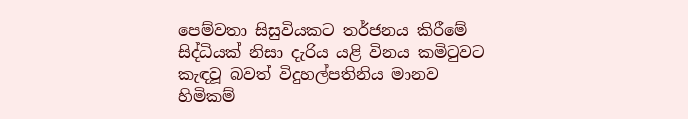පෙම්වතා සිසුවියකට තර්ජනය කිරීමේ සිද්ධියක් නිසා දැරිය යළි විනය කමිටුවට කැඳවූ බවත් විදුහල්පතිනිය මානව හිමිකම්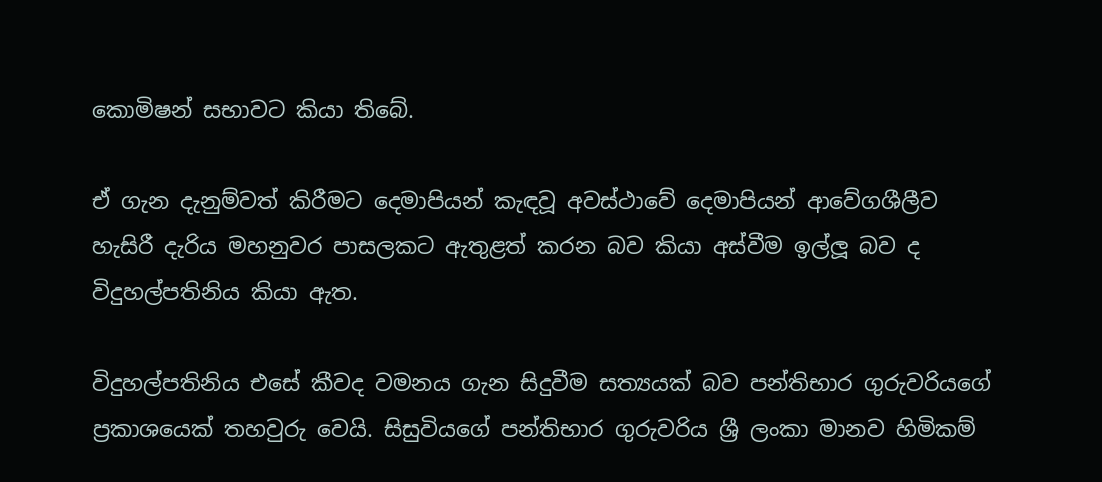කොමිෂන් සභාවට කියා තිබේ.

ඒ ගැන දැනුම්වත් කිරීමට දෙමාපියන් කැඳවූ අවස්ථාවේ දෙමාපියන් ආවේගශීලීව හැසිරී දැරිය මහනුවර පාසලකට ඇතුළත් කරන බව කියා අස්වීම ඉල්ලූ බව ද විදුහල්පතිනිය කියා ඇත.

විදුහල්පතිනිය එසේ කීවද වමනය ගැන සිදුවීම සත්‍යයක් බව පන්තිභාර ගුරුවරියගේ ප්‍රකාශයෙක් තහවුරු වෙයි. සිසුවියගේ පන්තිභාර ගුරුවරිය ශ්‍රී ලංකා මානව හිමිකම්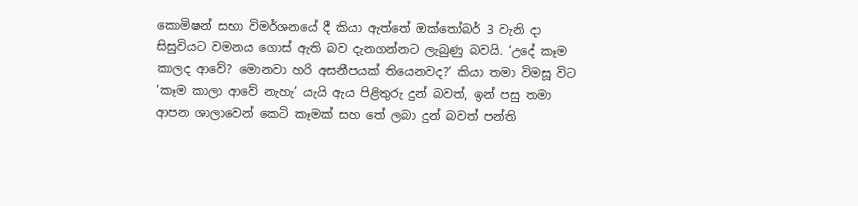කොමිෂන් සභා විමර්ශනයේ දී කියා ඇත්තේ ඔක්තෝබර් 3 වැනි දා සිසුවියට වමනය ගොස් ඇති බව දැනගන්නට ලැබුණු බවයි. ‘උදේ කෑම කාලද ආවේ? මොනවා හරි අසනීපයක් තියෙනවද?’ කියා තමා විමසූ විට ‘කෑම කාලා ආවේ නැහැ’ යැයි ඇය පිළිතුරු දුන් බවත්, ඉන් පසු තමා ආපන ශාලාවෙන් කෙටි කෑමක් සහ තේ ලබා දුන් බවත් පන්ති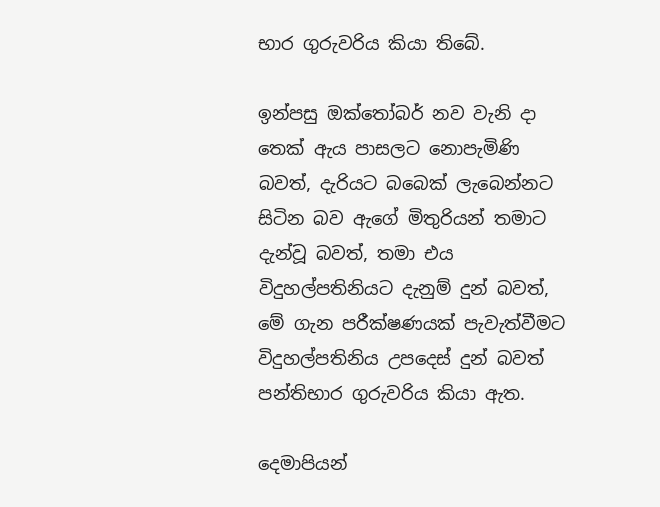භාර ගුරුවරිය කියා තිබේ.

ඉන්පසු ඔක්තෝබර් නව වැනි දා තෙක් ඇය පාසලට නොපැමිණි බවත්, දැරියට බබෙක් ලැබෙන්නට සිටින බව ඇගේ මිතුරියන් තමාට දැන්වූ බවත්, තමා එය විදුහල්පතිනියට දැනුම් දුන් බවත්, මේ ගැන පරීක්ෂණයක් පැවැත්වීමට විදුහල්පතිනිය උපදෙස් දුන් බවත් පන්තිභාර ගුරුවරිය කියා ඇත.

දෙමාපියන්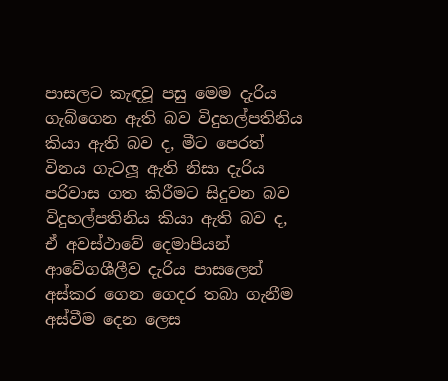පාසලට කැඳවූ පසු මෙම දැරිය ගැබ්ගෙන ඇති බව විදුහල්පතිනිය කියා ඇති බව ද, මීට පෙරත් විනය ගැටලූ ඇති නිසා දැරිය පරිවාස ගත කිරීමට සිදුවන බව විදුහල්පතිනිය කියා ඇති බව ද, ඒ අවස්ථාවේ දෙමාපියන් ආවේගශීලීව දැරිය පාසලෙන් අස්කර ගෙන ගෙදර තබා ගැනීම අස්වීම දෙන ලෙස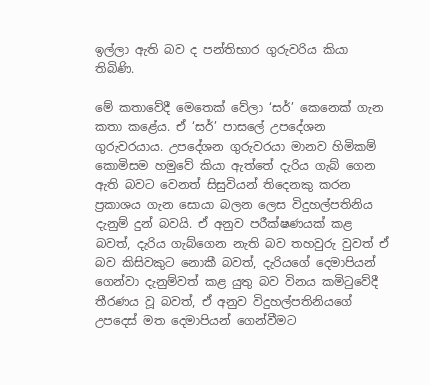ඉල්ලා ඇති බව ද පන්තිභාර ගුරුවරිය කියා තිබිණි.

මේ කතාවේදී මෙතෙක් වේලා ‘සර්’ කෙනෙක් ගැන කතා කළේය. ඒ ‘සර්’ පාසලේ උපදේශන ගුරුවරයාය. උපදේශන ගුරුවරයා මානව හිමිකම් කොමිසම හමුවේ කියා ඇත්තේ දැරිය ගැබ් ගෙන ඇති බවට වෙනත් සිසුවියන් තිදෙනකු කරන ප්‍රකාශය ගැන සොයා බලන ලෙස විදුහල්පතිනිය දැනුම් දුන් බවයි. ඒ අනුව පරීක්ෂණයක් කළ බවත්, දැරිය ගැබ්ගෙන නැති බව තහවුරු වුවත් ඒ බව කිසිවකුට නොකී බවත්, දැරියගේ දෙමාපියන් ගෙන්වා දැනුම්වත් කළ යුතු බව විනය කමිටුවේදී තීරණය වූ බවත්, ඒ අනුව විදුහල්පතිනියගේ උපදෙස් මත දෙමාපියන් ගෙන්වීමට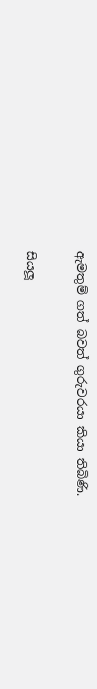ඇමතුම් ගත් බවත් ගුරුවරයා කියා තිබිණි.

සියලූ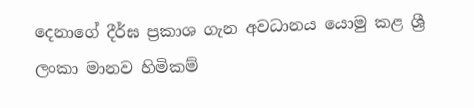දෙනාගේ දීර්ඝ ප්‍රකාශ ගැන අවධානය යොමු කළ ශ්‍රී ලංකා මානව හිමිකම්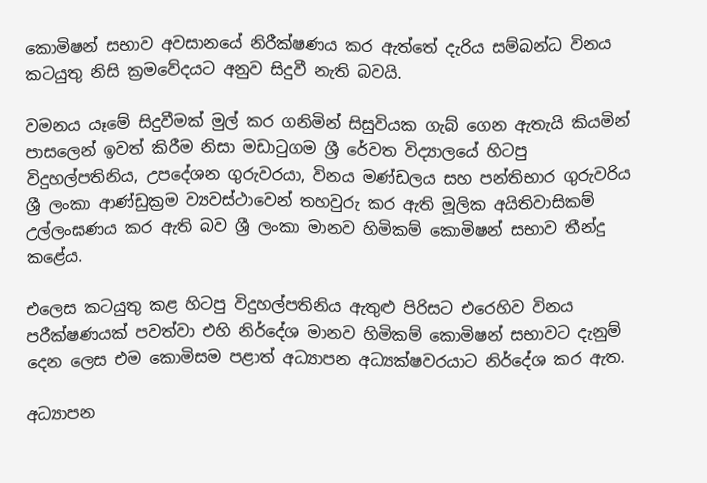කොමිෂන් සභාව අවසානයේ නිරීක්ෂණය කර ඇත්තේ දැරිය සම්බන්ධ විනය කටයුතු නිසි ක්‍රමවේදයට අනුව සිදුවී නැති බවයි.

වමනය යෑමේ සිදුවීමක් මුල් කර ගනිමින් සිසුවියක ගැබ් ගෙන ඇතැයි කියමින් පාසලෙන් ඉවත් කිරීම නිසා මඩාටුගම ශ්‍රී රේවත විද්‍යාලයේ හිටපු විදුහල්පතිනිය, උපදේශන ගුරුවරයා, විනය මණ්ඩලය සහ පන්තිභාර ගුරුවරිය ශ්‍රී ලංකා ආණ්ඩුක්‍රම ව්‍යවස්ථාවෙන් තහවුරු කර ඇති මූලික අයිතිවාසිකම් උල්ලංඝණය කර ඇති බව ශ්‍රී ලංකා මානව හිමිකම් කොමිෂන් සභාව තීන්දු කළේය.

එලෙස කටයුතු කළ හිටපු විදුහල්පතිනිය ඇතුළු පිරිසට එරෙහිව විනය පරීක්ෂණයක් පවත්වා එහි නිර්දේශ මානව හිමිකම් කොමිෂන් සභාවට දැනුම් දෙන ලෙස එම කොමිසම පළාත් අධ්‍යාපන අධ්‍යක්ෂවරයාට නිර්දේශ කර ඇත.

අධ්‍යාපන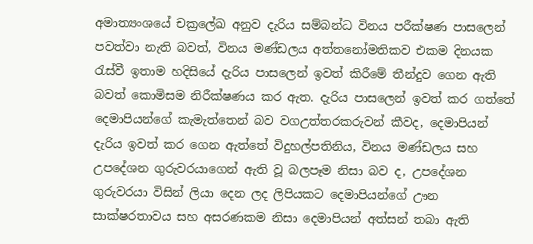අමාත්‍යංශයේ චක්‍රලේඛ අනුව දැරිය සම්බන්ධ විනය පරීක්ෂණ පාසලෙන් පවත්වා නැති බවත්, විනය මණ්ඩලය අත්තනෝමතිකව එකම දිනයක රැස්වී ඉතාම හදිසියේ දැරිය පාසලෙන් ඉවත් කිරීමේ තීන්දුව ගෙන ඇති බවත් කොමිසම නිරීක්ෂණය කර ඇත. දැරිය පාසලෙන් ඉවත් කර ගත්තේ දෙමාපියන්ගේ කැමැත්තෙන් බව වගඋත්තරකරුවන් කීවද, දෙමාපියන් දැරිය ඉවත් කර ගෙන ඇත්තේ විදුහල්පතිනිය, විනය මණ්ඩලය සහ උපදේශන ගුරුවරයාගෙන් ඇති වූ බලපෑම නිසා බව ද, උපදේශන ගුරුවරයා විසින් ලියා දෙන ලද ලිපියකට දෙමාපියන්ගේ ඌන සාක්ෂරතාවය සහ අසරණකම නිසා දෙමාපියන් අත්සන් තබා ඇති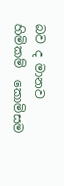බව ද මානව හිමිකම්  කොමිසම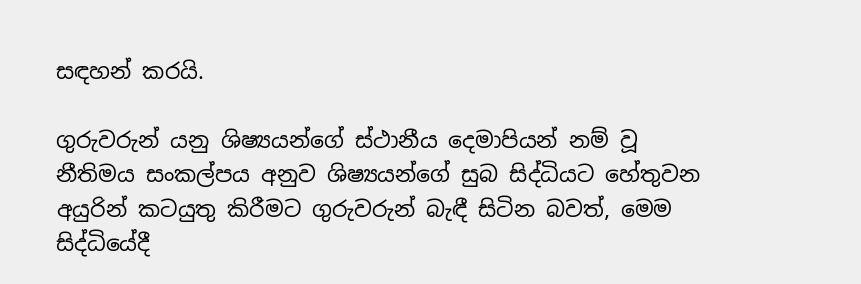සඳහන් කරයි.

ගුරුවරුන් යනු ශිෂ්‍යයන්ගේ ස්ථානීය දෙමාපියන් නම් වූ නීතිමය සංකල්පය අනුව ශිෂ්‍යයන්ගේ සුබ සිද්ධියට හේතුවන අයුරින් කටයුතු කිරීමට ගුරුවරුන් බැඳී සිටින බවත්, මෙම සිද්ධියේදී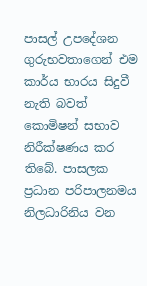පාසල් උපදේශන ගුරුභවතාගෙන් එම කාර්ය භාරය සිදුවී නැති බවත් කොමිෂන් සභාව නිරීක්ෂණය කර තිබේ. පාසලක ප්‍රධාන පරිපාලනමය නිලධාරිනිය වන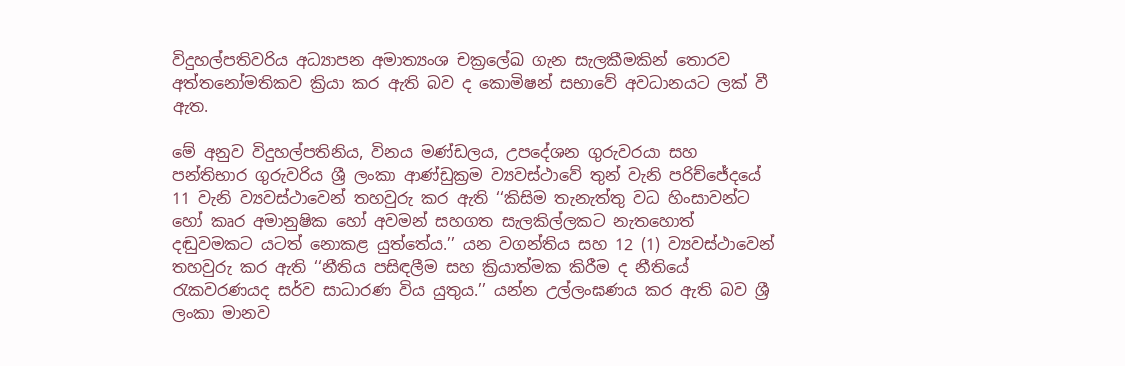විදුහල්පතිවරිය අධ්‍යාපන අමාත්‍යංශ චක්‍රලේඛ ගැන සැලකීමකින් තොරව අත්තනෝමතිකව ක්‍රියා කර ඇති බව ද කොමිෂන් සභාවේ අවධානයට ලක් වී ඇත.

මේ අනුව විදුහල්පතිනිය, විනය මණ්ඩලය, උපදේශන ගුරුවරයා සහ පන්තිභාර ගුරුවරිය ශ්‍රී ලංකා ආණ්ඩුක්‍රම ව්‍යවස්ථාවේ තුන් වැනි පරිච්ජේදයේ 11 වැනි ව්‍යවස්ථාවෙන් තහවුරු කර ඇති ‘‘කිසිම තැනැත්තු වධ හිංසාවන්ට හෝ කෘර අමානුෂික හෝ අවමන් සහගත සැලකිල්ලකට නැතහොත් දඬුවමකට යටත් නොකළ යුත්තේය.’’ යන වගන්තිය සහ 12 (1) ව්‍යවස්ථාවෙන් තහවුරු කර ඇති ‘‘නීතිය පසිඳලීම සහ ක්‍රියාත්මක කිරීම ද නීතියේ රැකවරණයද සර්ව සාධාරණ විය යුතුය.’’ යන්න උල්ලංඝණය කර ඇති බව ශ්‍රී ලංකා මානව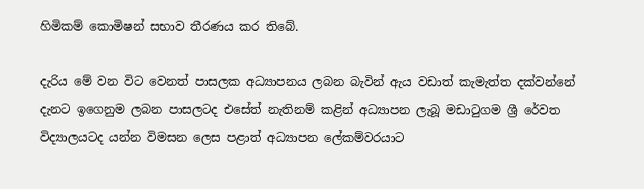හිමිකම් කොමිෂන් සභාව තීරණය කර තිබේ.

දැරිය මේ වන විට වෙනත් පාසලක අධ්‍යාපනය ලබන බැවින් ඇය වඩාත් කැමැත්ත දක්වන්නේ දැනට ඉගෙනුම ලබන පාසලටද එසේත් නැතිනම් කළින් අධ්‍යාපන ලැබූ මඩාටුගම ශ්‍රී රේවත විද්‍යාලයටද යන්න විමසන ලෙස පළාත් අධ්‍යාපන ලේකම්වරයාට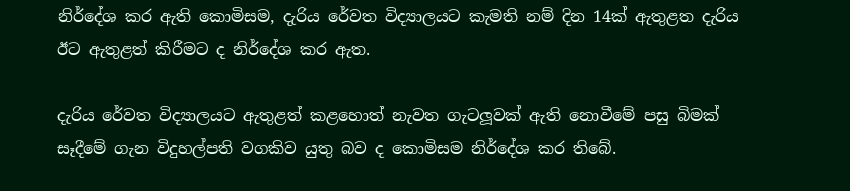නිර්දේශ කර ඇති කොමිසම, දැරිය රේවත විද්‍යාලයට කැමති නම් දින 14ක් ඇතුළත දැරිය ඊට ඇතුළත් කිරීමට ද නිර්දේශ කර ඇත.

දැරිය රේවත විද්‍යාලයට ඇතුළත් කළහොත් නැවත ගැටලූවක් ඇති නොවීමේ පසු බිමක් සෑදීමේ ගැන විදුහල්පති වගකිව යුතු බව ද කොමිසම නිර්දේශ කර තිබේ.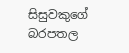සිසුවකුගේ බරපතල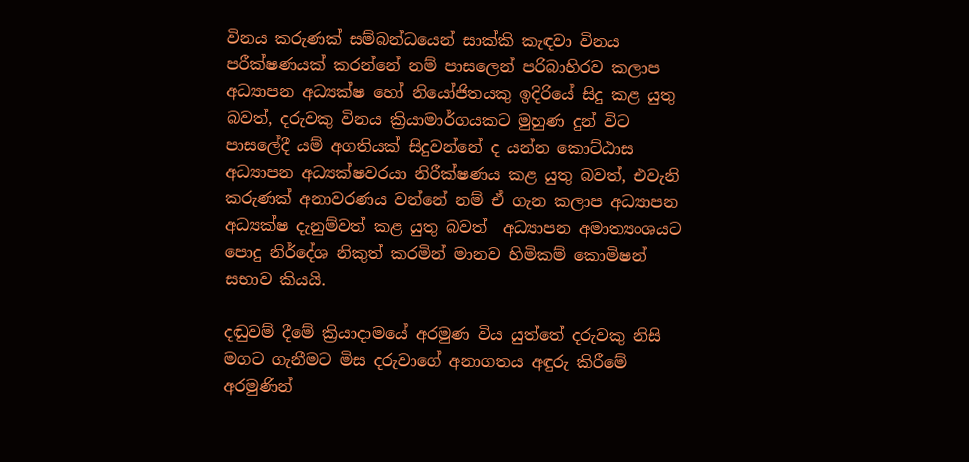විනය කරුණක් සම්බන්ධයෙන් සාක්කි කැඳවා විනය පරීක්ෂණයක් කරන්නේ නම් පාසලෙන් පරිබාහිරව කලාප අධ්‍යාපන අධ්‍යක්ෂ හෝ නියෝජිතයකු ඉදිරියේ සිදු කළ යුතු බවත්, දරුවකු විනය ක්‍රියාමාර්ගයකට මුහුණ දුන් විට පාසලේදී යම් අගතියක් සිදුවන්නේ ද යන්න කොට්ඨාස අධ්‍යාපන අධ්‍යක්ෂවරයා නිරීක්ෂණය කළ යුතු බවත්, එවැනි කරුණක් අනාවරණය වන්නේ නම් ඒ ගැන කලාප අධ්‍යාපන අධ්‍යක්ෂ දැනුම්වත් කළ යුතු බවත්  අධ්‍යාපන අමාත්‍යංශයට පොදු නිර්දේශ නිකුත් කරමින් මානව හිමිකම් කොමිෂන් සභාව කියයි.

දඬුවම් දීමේ ක්‍රියාදාමයේ අරමුණ විය යුත්තේ දරුවකු නිසි මගට ගැනීමට මිස දරුවාගේ අනාගතය අඳුරු කිරීමේ අරමුණින්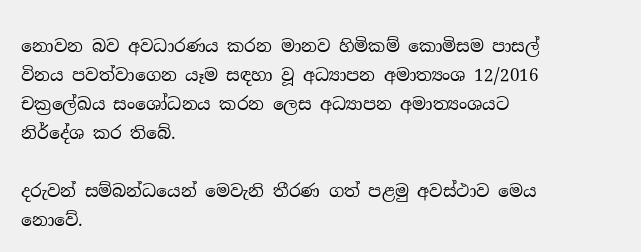නොවන බව අවධාරණය කරන මානව හිමිකම් කොමිසම පාසල් විනය පවත්වාගෙන යෑම සඳහා වූ අධ්‍යාපන අමාත්‍යංශ 12/2016 චක්‍රලේඛය සංශෝධනය කරන ලෙස අධ්‍යාපන අමාත්‍යංශයට නිර්දේශ කර තිබේ.

දරුවන් සම්බන්ධයෙන් මෙවැනි තීරණ ගත් පළමු අවස්ථාව මෙය නොවේ.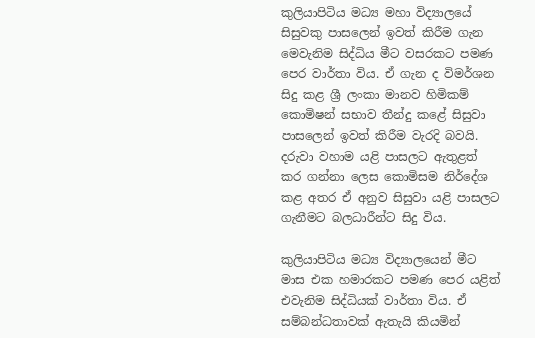කුලියාපිටිය මධ්‍ය මහා විද්‍යාලයේ සිසුවකු පාසලෙන් ඉවත් කිරීම ගැන මෙවැනිම සිද්ධිය මීට වසරකට පමණ පෙර වාර්තා විය. ඒ ගැන ද විමර්ශන සිදු කළ ශ්‍රී ලංකා මානව හිමිකම් කොමිෂන් සභාව තීන්දු කළේ සිසුවා පාසලෙන් ඉවත් කිරීම වැරදි බවයි. දරුවා වහාම යළි පාසලට ඇතුළත් කර ගන්නා ලෙස කොමිසම නිර්දේශ කළ අතර ඒ අනුව සිසුවා යළි පාසලට ගැනීමට බලධාරීන්ට සිදු විය.

කුලියාපිටිය මධ්‍ය විද්‍යාලයෙන් මීට මාස එක හමාරකට පමණ පෙර යළිත් එවැනිම සිද්ධියක් වාර්තා විය. ඒ සම්බන්ධතාවක් ඇතැයි කියමින්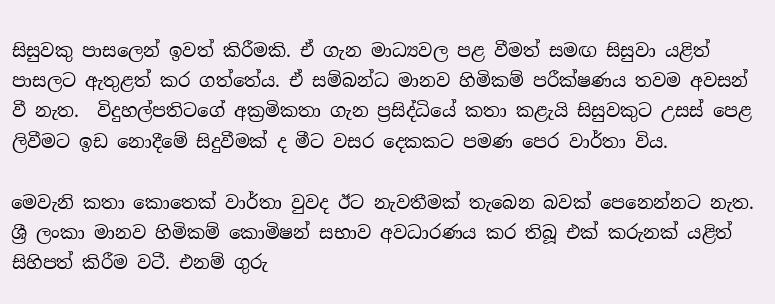සිසුවකු පාසලෙන් ඉවත් කිරීමකි. ඒ ගැන මාධ්‍යවල පළ වීමත් සමඟ සිසුවා යළිත් පාසලට ඇතුළත් කර ගත්තේය. ඒ සම්බන්ධ මානව හිමිකම් පරීක්ෂණය තවම අවසන් වී නැත.  විදුහල්පතිටගේ අක්‍රමිකතා ගැන ප්‍රසිද්ධියේ කතා කළැයි සිසුවකුට උසස් පෙළ ලිවීමට ඉඩ නොදීමේ සිදුවීමක් ද මීට වසර දෙකකට පමණ පෙර වාර්තා විය.

මෙවැනි කතා කොතෙක් වාර්තා වුවද ඊට නැවතීමක් තැබෙන බවක් පෙනෙන්නට නැත. ශ්‍රී ලංකා මානව හිමිකම් කොමිෂන් සභාව අවධාරණය කර තිබූ එක් කරුනක් යළිත් සිහිපත් කිරීම වටී. එනම් ගුරු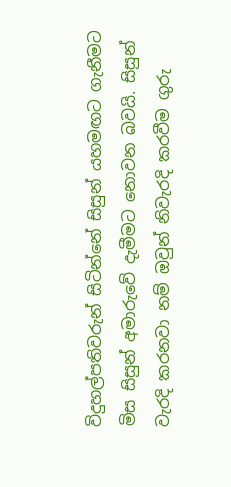විදුහල්පතිවරුන් සිටින්නේ සිසුන් යහමඟට ගැනීමට මිස සිසුන් අමාරුවේ දැමීමට නොවන බවයි. සිසුන් වැරදි කරනවා නම් ඔවුන් නිවැරදි කරවීම ගුරු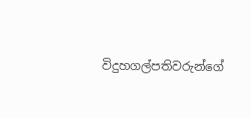විදුහගල්පතිවරුන්ගේ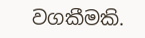වගකීමකි.